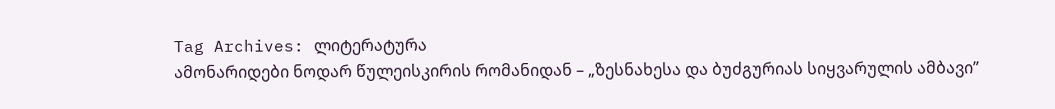Tag Archives: ლიტერატურა
ამონარიდები ნოდარ წულეისკირის რომანიდან – „ზესნახესა და ბუძგურიას სიყვარულის ამბავი”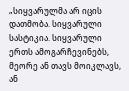„სიყვარულმა არ იცის დათმობა. სიყვარული სასტიკია. სიყვარული ერთს ამოგარჩევინებს, მეორე ან თავს მოიკლავს, ან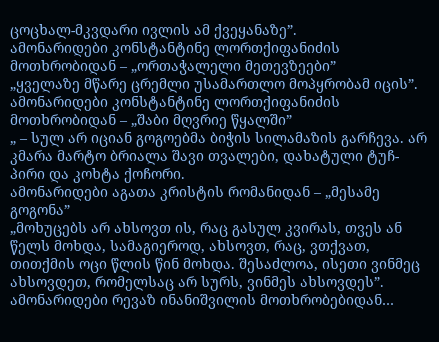ცოცხალ-მკვდარი ივლის ამ ქვეყანაზე”.
ამონარიდები კონსტანტინე ლორთქიფანიძის მოთხრობიდან – „ორთაჭალელი მეთევზეები”
„ყველაზე მწარე ცრემლი უსამართლო მოპყრობამ იცის”.
ამონარიდები კონსტანტინე ლორთქიფანიძის მოთხრობიდან – „შაბი მღვრიე წყალში”
„ – სულ არ იციან გოგოებმა ბიჭის სილამაზის გარჩევა. არ კმარა მარტო ბრიალა შავი თვალები, დახატული ტუჩ-პირი და კოხტა ქოჩორი.
ამონარიდები აგათა კრისტის რომანიდან – „მესამე გოგონა”
„მოხუცებს არ ახსოვთ ის, რაც გასულ კვირას, თვეს ან წელს მოხდა, სამაგიეროდ, ახსოვთ, რაც, ვთქვათ, თითქმის ოცი წლის წინ მოხდა. შესაძლოა, ისეთი ვინმეც ახსოვდეთ, რომელსაც არ სურს, ვინმეს ახსოვდეს”.
ამონარიდები რევაზ ინანიშვილის მოთხრობებიდან…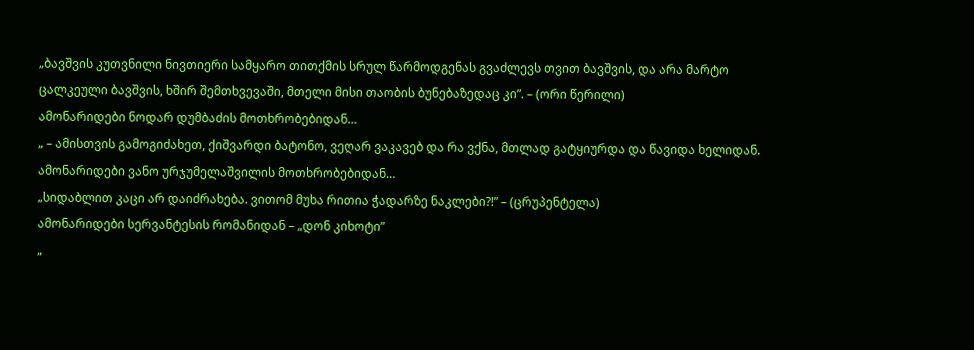„ბავშვის კუთვნილი ნივთიერი სამყარო თითქმის სრულ წარმოდგენას გვაძლევს თვით ბავშვის, და არა მარტო ცალკეული ბავშვის, ხშირ შემთხვევაში, მთელი მისი თაობის ბუნებაზედაც კი”. – (ორი წერილი)
ამონარიდები ნოდარ დუმბაძის მოთხრობებიდან…
„ – ამისთვის გამოგიძახეთ, ქიშვარდი ბატონო, ვეღარ ვაკავებ და რა ვქნა, მთლად გატყიურდა და წავიდა ხელიდან.
ამონარიდები ვანო ურჯუმელაშვილის მოთხრობებიდან…
„სიდაბლით კაცი არ დაიძრახება. ვითომ მუხა რითია ჭადარზე ნაკლები?!” – (ცრუპენტელა)
ამონარიდები სერვანტესის რომანიდან – „დონ კიხოტი”
„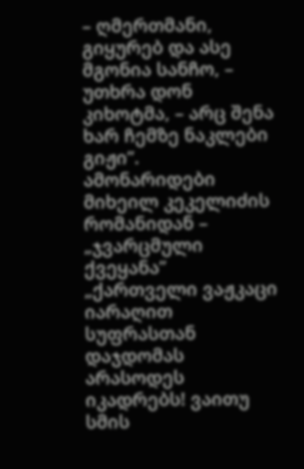– ღმერთმანი, გიყურებ და ასე მგონია სანჩო, – უთხრა დონ კიხოტმა, – არც შენა ხარ ჩემზე ნაკლები გიჟი”.
ამონარიდები მიხეილ კეკელიძის რომანიდან – „ჯვარცმული ქვეყანა”
„ქართველი ვაჟკაცი იარაღით სუფრასთან დაჯდომას არასოდეს იკადრებს! ვაითუ სმის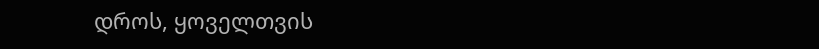დროს, ყოველთვის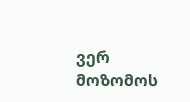ვერ მოზომოს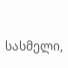სასმელი,